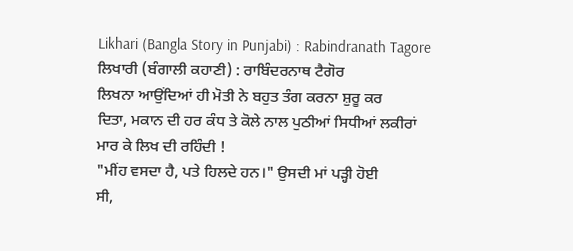Likhari (Bangla Story in Punjabi) : Rabindranath Tagore
ਲਿਖਾਰੀ (ਬੰਗਾਲੀ ਕਹਾਣੀ) : ਰਾਬਿੰਦਰਨਾਥ ਟੈਗੋਰ
ਲਿਖਨਾ ਆਉਂਦਿਆਂ ਹੀ ਮੋਤੀ ਨੇ ਬਹੁਤ ਤੰਗ ਕਰਨਾ ਸ਼ੁਰੂ ਕਰ
ਦਿਤਾ, ਮਕਾਨ ਦੀ ਹਰ ਕੰਧ ਤੇ ਕੋਲੇ ਨਾਲ ਪੁਠੀਆਂ ਸਿਧੀਆਂ ਲਕੀਰਾਂ
ਮਾਰ ਕੇ ਲਿਖ ਦੀ ਰਹਿੰਦੀ !
"ਮੀਂਹ ਵਸਦਾ ਹੈ, ਪਤੇ ਹਿਲਦੇ ਹਨ।" ਉਸਦੀ ਮਾਂ ਪੜ੍ਹੀ ਹੋਈ
ਸੀ,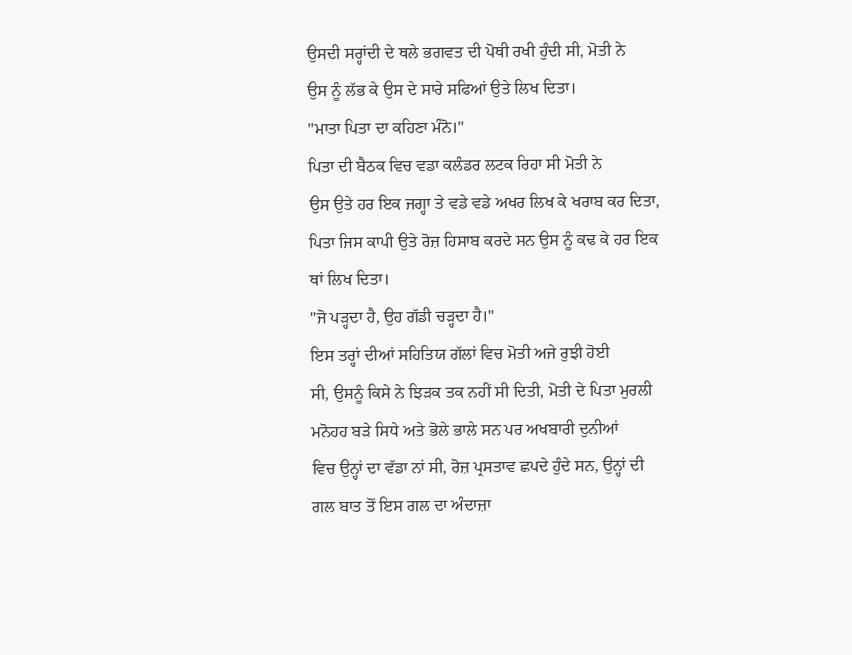ਉਸਦੀ ਸਰ੍ਹਾਂਦੀ ਦੇ ਥਲੇ ਭਗਵਤ ਦੀ ਪੋਥੀ ਰਖੀ ਹੁੰਦੀ ਸੀ, ਮੋਤੀ ਨੇ
ਉਸ ਨੂੰ ਲੱਭ ਕੇ ਉਸ ਦੇ ਸਾਰੇ ਸਫਿਆਂ ਉਤੇ ਲਿਖ ਦਿਤਾ।
"ਮਾਤਾ ਪਿਤਾ ਦਾ ਕਹਿਣਾ ਮੰਨੋ।"
ਪਿਤਾ ਦੀ ਬੈਠਕ ਵਿਚ ਵਡਾ ਕਲੰਡਰ ਲਟਕ ਰਿਹਾ ਸੀ ਮੋਤੀ ਨੇ
ਉਸ ਉਤੇ ਹਰ ਇਕ ਜਗ੍ਹਾ ਤੇ ਵਡੇ ਵਡੇ ਅਖਰ ਲਿਖ ਕੇ ਖਰਾਬ ਕਰ ਦਿਤਾ,
ਪਿਤਾ ਜਿਸ ਕਾਪੀ ਉਤੇ ਰੋਜ਼ ਹਿਸਾਬ ਕਰਦੇ ਸਨ ਉਸ ਨੂੰ ਕਢ ਕੇ ਹਰ ਇਕ
ਥਾਂ ਲਿਖ ਦਿਤਾ।
"ਜੋ ਪੜ੍ਹਦਾ ਹੈ, ਉਹ ਗੱਡੀ ਚੜ੍ਹਦਾ ਹੈ।"
ਇਸ ਤਰ੍ਹਾਂ ਦੀਆਂ ਸਹਿਤਿਯ ਗੱਲਾਂ ਵਿਚ ਮੋਤੀ ਅਜੇ ਰੁਝੀ ਹੋਈ
ਸੀ, ਉਸਨੂੰ ਕਿਸੇ ਨੇ ਝਿੜਕ ਤਕ ਨਹੀਂ ਸੀ ਦਿਤੀ, ਮੋਤੀ ਦੇ ਪਿਤਾ ਮੁਰਲੀ
ਮਨੋਹਹ ਬੜੇ ਸਿਧੇ ਅਤੇ ਭੋਲੇ ਭਾਲੇ ਸਨ ਪਰ ਅਖਬਾਰੀ ਦੁਨੀਆਂ
ਵਿਚ ਉਨ੍ਹਾਂ ਦਾ ਵੱਡਾ ਨਾਂ ਸੀ, ਰੋਜ਼ ਪ੍ਰਸਤਾਵ ਛਪਦੇ ਹੁੰਦੇ ਸਨ, ਉਨ੍ਹਾਂ ਦੀ
ਗਲ ਬਾਤ ਤੋਂ ਇਸ ਗਲ ਦਾ ਅੰਦਾਜ਼ਾ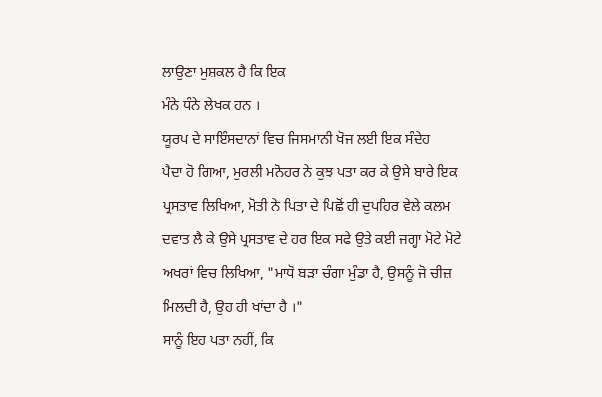ਲਾਉਣਾ ਮੁਸ਼ਕਲ ਹੈ ਕਿ ਇਕ
ਮੰਨੇ ਧੰਨੇ ਲੇਖਕ ਹਨ ।
ਯੂਰਪ ਦੇ ਸਾਇੰਸਦਾਨਾਂ ਵਿਚ ਜਿਸਮਾਨੀ ਖੋਜ ਲਈ ਇਕ ਸੰਦੇਹ
ਪੈਦਾ ਹੋ ਗਿਆ, ਮੁਰਲੀ ਮਨੋਹਰ ਨੇ ਕੁਝ ਪਤਾ ਕਰ ਕੇ ਉਸੇ ਬਾਰੇ ਇਕ
ਪ੍ਰਸਤਾਵ ਲਿਖਿਆ, ਮੋਤੀ ਨੇ ਪਿਤਾ ਦੇ ਪਿਛੋਂ ਹੀ ਦੁਪਹਿਰ ਵੇਲੇ ਕਲਮ
ਦਵਾਤ ਲੈ ਕੇ ਉਸੇ ਪ੍ਰਸਤਾਵ ਦੇ ਹਰ ਇਕ ਸਫੇ ਉਤੇ ਕਈ ਜਗ੍ਹਾ ਮੋਟੇ ਮੋਟੇ
ਅਖਰਾਂ ਵਿਚ ਲਿਖਿਆ, "ਮਾਧੋ ਬੜਾ ਚੰਗਾ ਮੁੰਡਾ ਹੈ, ਉਸਨੂੰ ਜੋ ਚੀਜ਼
ਮਿਲਦੀ ਹੈ, ਉਹ ਹੀ ਖਾਂਦਾ ਹੈ ।"
ਸਾਨੂੰ ਇਹ ਪਤਾ ਨਹੀਂ, ਕਿ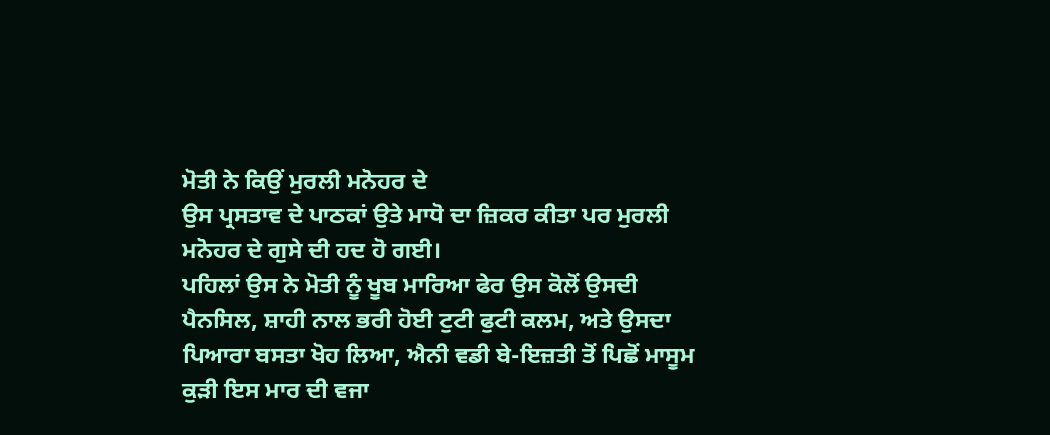ਮੋਤੀ ਨੇ ਕਿਉਂ ਮੁਰਲੀ ਮਨੋਹਰ ਦੇ
ਉਸ ਪ੍ਰਸਤਾਵ ਦੇ ਪਾਠਕਾਂ ਉਤੇ ਮਾਧੋ ਦਾ ਜ਼ਿਕਰ ਕੀਤਾ ਪਰ ਮੁਰਲੀ
ਮਨੋਹਰ ਦੇ ਗੁਸੇ ਦੀ ਹਦ ਹੋ ਗਈ।
ਪਹਿਲਾਂ ਉਸ ਨੇ ਮੋਤੀ ਨੂੰ ਖੂਬ ਮਾਰਿਆ ਫੇਰ ਉਸ ਕੋਲੋਂ ਉਸਦੀ
ਪੈਨਸਿਲ, ਸ਼ਾਹੀ ਨਾਲ ਭਰੀ ਹੋਈ ਟੁਟੀ ਫੁਟੀ ਕਲਮ, ਅਤੇ ਉਸਦਾ
ਪਿਆਰਾ ਬਸਤਾ ਖੋਹ ਲਿਆ, ਐਨੀ ਵਡੀ ਬੇ-ਇਜ਼ਤੀ ਤੋਂ ਪਿਛੋਂ ਮਾਸੂਮ
ਕੁੜੀ ਇਸ ਮਾਰ ਦੀ ਵਜਾ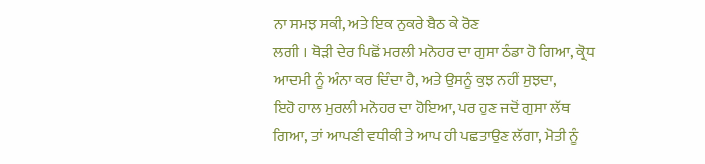ਨਾ ਸਮਝ ਸਕੀ, ਅਤੇ ਇਕ ਨੁਕਰੇ ਬੈਠ ਕੇ ਰੋਣ
ਲਗੀ । ਥੋੜੀ ਦੇਰ ਪਿਛੋਂ ਮਰਲੀ ਮਨੋਹਰ ਦਾ ਗੁਸਾ ਠੰਡਾ ਹੋ ਗਿਆ, ਕ੍ਰੋਧ
ਆਦਮੀ ਨੂੰ ਅੰਨਾ ਕਰ ਦਿੰਦਾ ਹੈ, ਅਤੇ ਉਸਨੂੰ ਕੁਝ ਨਹੀਂ ਸੁਝਦਾ,
ਇਹੋ ਹਾਲ ਮੁਰਲੀ ਮਨੋਹਰ ਦਾ ਹੋਇਆ, ਪਰ ਹੁਣ ਜਦੋਂ ਗੁਸਾ ਲੱਥ
ਗਿਆ, ਤਾਂ ਆਪਣੀ ਵਧੀਕੀ ਤੇ ਆਪ ਹੀ ਪਛਤਾਉਣ ਲੱਗਾ, ਮੋਤੀ ਨੂੰ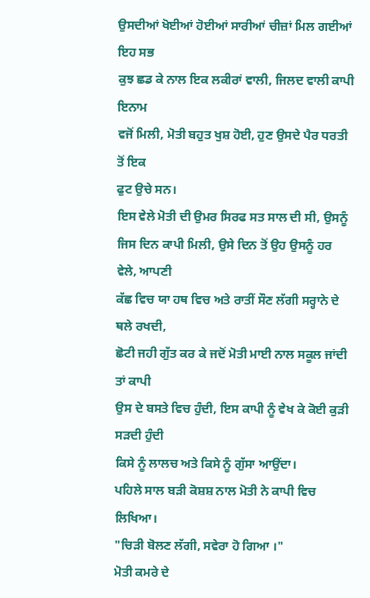ਉਸਦੀਆਂ ਖੋਈਆਂ ਹੋਈਆਂ ਸਾਰੀਆਂ ਚੀਜ਼ਾਂ ਮਿਲ ਗਈਆਂ ਇਹ ਸਭ
ਕੁਝ ਛਡ ਕੇ ਨਾਲ ਇਕ ਲਕੀਰਾਂ ਵਾਲੀ, ਜਿਲਦ ਵਾਲੀ ਕਾਪੀ ਇਨਾਮ
ਵਜੋਂ ਮਿਲੀ, ਮੋਤੀ ਬਹੁਤ ਖੁਸ਼ ਹੋਈ, ਹੁਣ ਉਸਦੇ ਪੈਰ ਧਰਤੀ ਤੋਂ ਇਕ
ਫੁਟ ਉਚੇ ਸਨ।
ਇਸ ਵੇਲੇ ਮੋਤੀ ਦੀ ਉਮਰ ਸਿਰਫ ਸਤ ਸਾਲ ਦੀ ਸੀ, ਉਸਨੂੰ
ਜਿਸ ਦਿਨ ਕਾਪੀ ਮਿਲੀ, ਉਸੇ ਦਿਨ ਤੋਂ ਉਹ ਉਸਨੂੰ ਹਰ ਵੇਲੇ, ਆਪਣੀ
ਕੱਛ ਵਿਚ ਯਾ ਹਥ ਵਿਚ ਅਤੇ ਰਾਤੀਂ ਸੌਣ ਲੱਗੀ ਸਰ੍ਹਾਨੇ ਦੇ ਥਲੇ ਰਖਦੀ,
ਛੋਟੀ ਜਹੀ ਗੁੱਤ ਕਰ ਕੇ ਜਦੋਂ ਮੋਤੀ ਮਾਈ ਨਾਲ ਸਕੂਲ ਜਾਂਦੀ ਤਾਂ ਕਾਪੀ
ਉਸ ਦੇ ਬਸਤੇ ਵਿਚ ਹੁੰਦੀ, ਇਸ ਕਾਪੀ ਨੂੰ ਵੇਖ ਕੇ ਕੋਈ ਕੁੜੀ ਸੜਦੀ ਹੁੰਦੀ
ਕਿਸੇ ਨੂੰ ਲਾਲਚ ਅਤੇ ਕਿਸੇ ਨੂੰ ਗੁੱਸਾ ਆਉਂਦਾ।
ਪਹਿਲੇ ਸਾਲ ਬੜੀ ਕੋਸ਼ਸ਼ ਨਾਲ ਮੋਤੀ ਨੇ ਕਾਪੀ ਵਿਚ ਲਿਖਿਆ।
"ਚਿੜੀ ਬੋਲਣ ਲੱਗੀ, ਸਵੇਰਾ ਹੋ ਗਿਆ ।"
ਮੋਤੀ ਕਮਰੇ ਦੇ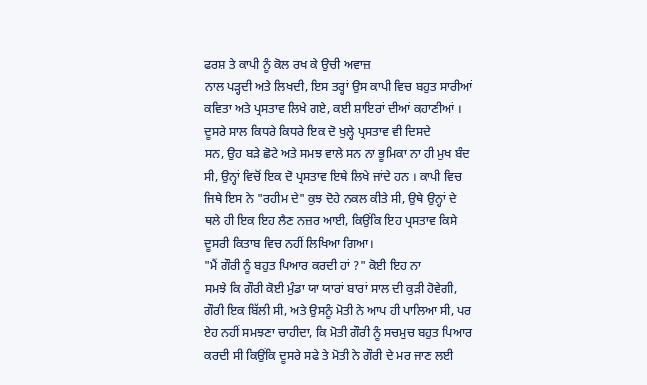ਫਰਸ਼ ਤੇ ਕਾਪੀ ਨੂੰ ਕੋਲ ਰਖ ਕੇ ਉਚੀ ਅਵਾਜ਼
ਨਾਲ ਪੜ੍ਹਦੀ ਅਤੇ ਲਿਖਦੀ, ਇਸ ਤਰ੍ਹਾਂ ਉਸ ਕਾਪੀ ਵਿਚ ਬਹੁਤ ਸਾਰੀਆਂ
ਕਵਿਤਾ ਅਤੇ ਪ੍ਰਸਤਾਵ ਲਿਖੇ ਗਏ, ਕਈ ਸ਼ਾਇਰਾਂ ਦੀਆਂ ਕਹਾਣੀਆਂ ।
ਦੂਸਰੇ ਸਾਲ ਕਿਧਰੇ ਕਿਧਰੇ ਇਕ ਦੋ ਖੁਲ੍ਹੇ ਪ੍ਰਸਤਾਵ ਵੀ ਦਿਸਦੇ
ਸਨ, ਉਹ ਬੜੇ ਛੋਟੇ ਅਤੇ ਸਮਝ ਵਾਲੇ ਸਨ ਨਾ ਭੂਮਿਕਾ ਨਾ ਹੀ ਮੁਖ ਬੰਦ
ਸੀ, ਉਨ੍ਹਾਂ ਵਿਚੋਂ ਇਕ ਦੋ ਪ੍ਰਸਤਾਵ ਇਥੇ ਲਿਖੇ ਜਾਂਦੇ ਹਨ । ਕਾਪੀ ਵਿਚ
ਜਿਥੇ ਇਸ ਨੇ "ਰਹੀਮ ਦੇ" ਕੁਝ ਦੋਹੇ ਨਕਲ ਕੀਤੇ ਸੀ, ਉਥੇ ਉਨ੍ਹਾਂ ਦੇ
ਥਲੇ ਹੀ ਇਕ ਇਹ ਲੈਣ ਨਜ਼ਰ ਆਈ, ਕਿਉਂਕਿ ਇਹ ਪ੍ਰਸਤਾਵ ਕਿਸੇ
ਦੂਸਰੀ ਕਿਤਾਬ ਵਿਚ ਨਹੀਂ ਲਿਖਿਆ ਗਿਆ।
"ਮੈਂ ਗੌਰੀ ਨੂੰ ਬਹੁਤ ਪਿਆਰ ਕਰਦੀ ਹਾਂ ?" ਕੋਈ ਇਹ ਨਾ
ਸਮਝੇ ਕਿ ਗੌਰੀ ਕੋਈ ਮੁੰਡਾ ਯਾ ਯਾਰਾਂ ਬਾਰਾਂ ਸਾਲ ਦੀ ਕੁੜੀ ਹੋਵੇਗੀ,
ਗੌਰੀ ਇਕ ਬਿੱਲੀ ਸੀ, ਅਤੇ ਉਸਨੂੰ ਮੋਤੀ ਨੇ ਆਪ ਹੀ ਪਾਲਿਆ ਸੀ, ਪਰ
ਏਹ ਨਹੀਂ ਸਮਝਣਾ ਚਾਹੀਦਾ, ਕਿ ਮੋਤੀ ਗੌਰੀ ਨੂੰ ਸਚਮੁਚ ਬਹੁਤ ਪਿਆਰ
ਕਰਦੀ ਸੀ ਕਿਉਂਕਿ ਦੂਸਰੇ ਸਫੇ ਤੇ ਮੋਤੀ ਨੇ ਗੌਰੀ ਦੇ ਮਰ ਜਾਣ ਲਈ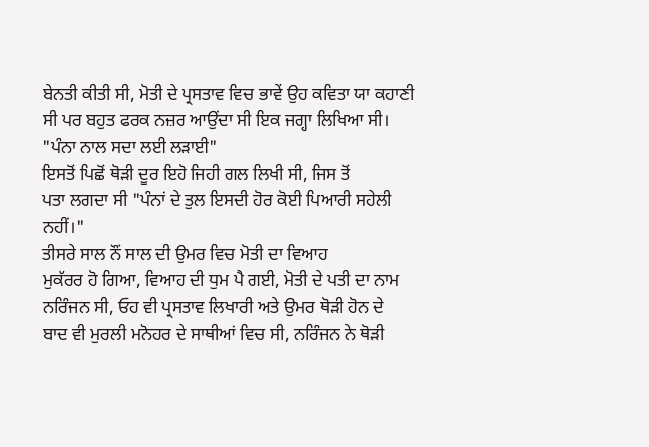ਬੇਨਤੀ ਕੀਤੀ ਸੀ, ਮੋਤੀ ਦੇ ਪ੍ਰਸਤਾਵ ਵਿਚ ਭਾਵੇਂ ਉਹ ਕਵਿਤਾ ਯਾ ਕਹਾਣੀ
ਸੀ ਪਰ ਬਹੁਤ ਫਰਕ ਨਜ਼ਰ ਆਉਂਦਾ ਸੀ ਇਕ ਜਗ੍ਹਾ ਲਿਖਿਆ ਸੀ।
"ਪੰਨਾ ਨਾਲ ਸਦਾ ਲਈ ਲੜਾਈ"
ਇਸਤੋਂ ਪਿਛੋਂ ਥੋੜੀ ਦੂਰ ਇਹੋ ਜਿਹੀ ਗਲ ਲਿਖੀ ਸੀ, ਜਿਸ ਤੋਂ
ਪਤਾ ਲਗਦਾ ਸੀ "ਪੰਨਾਂ ਦੇ ਤੁਲ ਇਸਦੀ ਹੋਰ ਕੋਈ ਪਿਆਰੀ ਸਹੇਲੀ
ਨਹੀਂ।"
ਤੀਸਰੇ ਸਾਲ ਨੌਂ ਸਾਲ ਦੀ ਉਮਰ ਵਿਚ ਮੋਤੀ ਦਾ ਵਿਆਹ
ਮੁਕੱਰਰ ਹੋ ਗਿਆ, ਵਿਆਹ ਦੀ ਧੁਮ ਪੈ ਗਈ, ਮੋਤੀ ਦੇ ਪਤੀ ਦਾ ਨਾਮ
ਨਰਿੰਜਨ ਸੀ, ਓਹ ਵੀ ਪ੍ਰਸਤਾਵ ਲਿਖਾਰੀ ਅਤੇ ਉਮਰ ਥੋੜੀ ਹੋਨ ਦੇ
ਬਾਦ ਵੀ ਮੁਰਲੀ ਮਨੋਹਰ ਦੇ ਸਾਥੀਆਂ ਵਿਚ ਸੀ, ਨਰਿੰਜਨ ਨੇ ਥੋੜੀ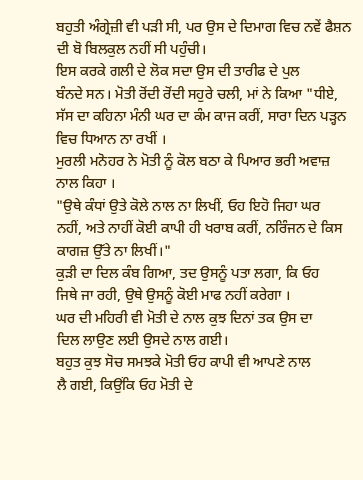ਬਹੁਤੀ ਅੰਗ੍ਰੇਜ਼ੀ ਵੀ ਪੜੀ ਸੀ, ਪਰ ਉਸ ਦੇ ਦਿਮਾਗ ਵਿਚ ਨਵੇਂ ਫੈਸ਼ਨ
ਦੀ ਬੋ ਬਿਲਕੁਲ ਨਹੀਂ ਸੀ ਪਹੁੰਚੀ।
ਇਸ ਕਰਕੇ ਗਲੀ ਦੇ ਲੋਕ ਸਦਾ ਉਸ ਦੀ ਤਾਰੀਫ ਦੇ ਪੁਲ
ਬੰਨਦੇ ਸਨ। ਮੋਤੀ ਰੋਂਦੀ ਰੋਂਦੀ ਸਹੁਰੇ ਚਲੀ, ਮਾਂ ਨੇ ਕਿਆ "ਧੀਏ,
ਸੱਸ ਦਾ ਕਹਿਨਾ ਮੰਨੀ ਘਰ ਦਾ ਕੰਮ ਕਾਜ ਕਰੀਂ, ਸਾਰਾ ਦਿਨ ਪੜ੍ਹਨ
ਵਿਚ ਧਿਆਨ ਨਾ ਰਖੀਂ ।
ਮੁਰਲੀ ਮਨੋਹਰ ਨੇ ਮੋਤੀ ਨੂੰ ਕੋਲ ਬਠਾ ਕੇ ਪਿਆਰ ਭਰੀ ਅਵਾਜ਼
ਨਾਲ ਕਿਹਾ ।
"ਉਥੇ ਕੰਧਾਂ ਉਤੇ ਕੋਲੇ ਨਾਲ ਨਾ ਲਿਖੀਂ, ਓਹ ਇਹੋ ਜਿਹਾ ਘਰ
ਨਹੀਂ, ਅਤੇ ਨਾਹੀਂ ਕੋਈ ਕਾਪੀ ਹੀ ਖਰਾਬ ਕਰੀਂ, ਨਰਿੰਜਨ ਦੇ ਕਿਸ
ਕਾਗਜ਼ ਉੱਤੇ ਨਾ ਲਿਖੀਂ।"
ਕੁੜੀ ਦਾ ਦਿਲ ਕੰਬ ਗਿਆ, ਤਦ ਉਸਨੂੰ ਪਤਾ ਲਗਾ, ਕਿ ਓਹ
ਜਿਥੇ ਜਾ ਰਹੀ, ਉਥੇ ਉਸਨੂੰ ਕੋਈ ਮਾਫ ਨਹੀਂ ਕਰੇਗਾ ।
ਘਰ ਦੀ ਮਹਿਰੀ ਵੀ ਮੋਤੀ ਦੇ ਨਾਲ ਕੁਝ ਦਿਨਾਂ ਤਕ ਉਸ ਦਾ
ਦਿਲ ਲਾਉਣ ਲਈ ਉਸਦੇ ਨਾਲ ਗਈ।
ਬਹੁਤ ਕੁਝ ਸੋਚ ਸਮਝਕੇ ਮੋਤੀ ਓਹ ਕਾਪੀ ਵੀ ਆਪਣੇ ਨਾਲ
ਲੈ ਗਈ, ਕਿਉਂਕਿ ਓਹ ਮੋਤੀ ਦੇ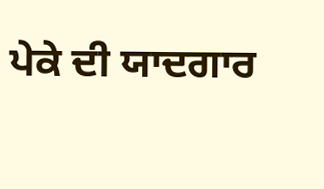ਪੇਕੇ ਦੀ ਯਾਦਗਾਰ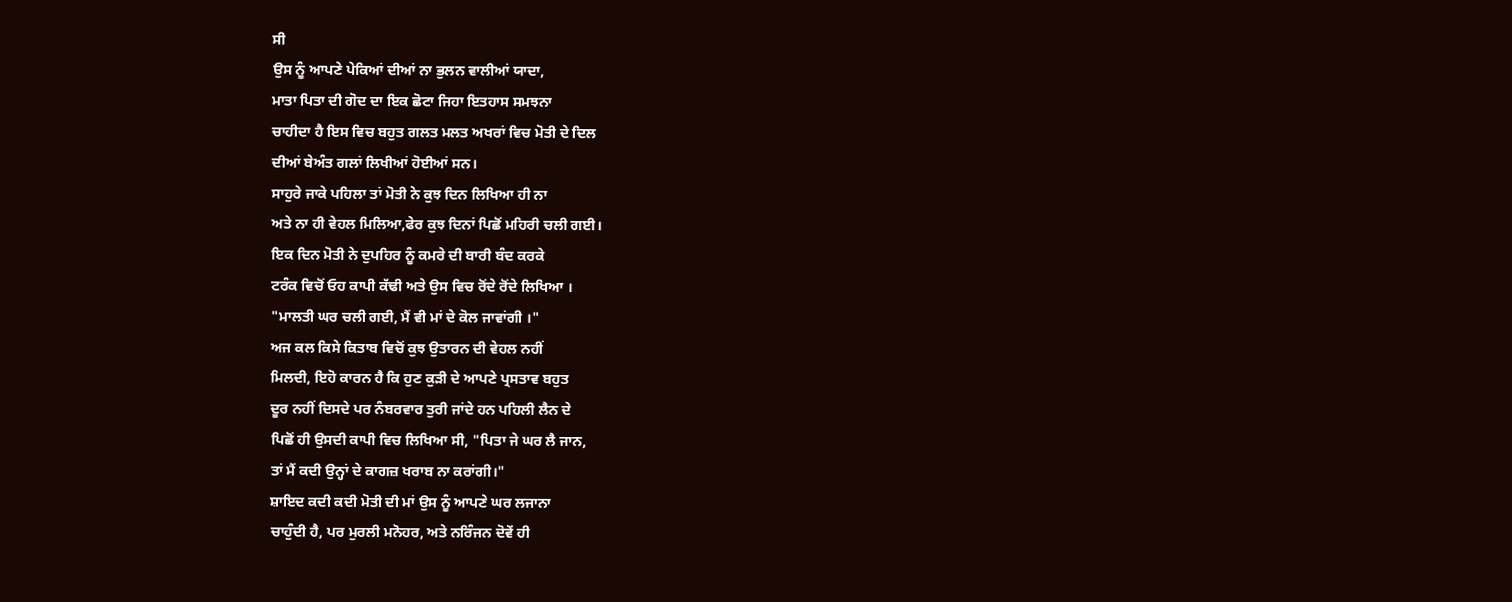ਸੀ
ਉਸ ਨੂੰ ਆਪਣੇ ਪੇਕਿਆਂ ਦੀਆਂ ਨਾ ਭੁਲਨ ਵਾਲੀਆਂ ਯਾਦਾ,
ਮਾਤਾ ਪਿਤਾ ਦੀ ਗੋਦ ਦਾ ਇਕ ਛੋਟਾ ਜਿਹਾ ਇਤਹਾਸ ਸਮਝਨਾ
ਚਾਹੀਦਾ ਹੈ ਇਸ ਵਿਚ ਬਹੁਤ ਗਲਤ ਮਲਤ ਅਖਰਾਂ ਵਿਚ ਮੋਤੀ ਦੇ ਦਿਲ
ਦੀਆਂ ਬੇਅੰਤ ਗਲਾਂ ਲਿਖੀਆਂ ਹੋਈਆਂ ਸਨ।
ਸਾਹੁਰੇ ਜਾਕੇ ਪਹਿਲਾ ਤਾਂ ਮੋਤੀ ਨੇ ਕੁਝ ਦਿਨ ਲਿਖਿਆ ਹੀ ਨਾ
ਅਤੇ ਨਾ ਹੀ ਵੇਹਲ ਮਿਲਿਆ,ਫੇਰ ਕੁਝ ਦਿਨਾਂ ਪਿਛੋਂ ਮਹਿਰੀ ਚਲੀ ਗਈ।
ਇਕ ਦਿਨ ਮੋਤੀ ਨੇ ਦੁਪਹਿਰ ਨੂੰ ਕਮਰੇ ਦੀ ਬਾਰੀ ਬੰਦ ਕਰਕੇ
ਟਰੰਕ ਵਿਚੋਂ ਓਹ ਕਾਪੀ ਕੱਢੀ ਅਤੇ ਉਸ ਵਿਚ ਰੋਂਦੇ ਰੋਂਦੇ ਲਿਖਿਆ ।
"ਮਾਲਤੀ ਘਰ ਚਲੀ ਗਈ, ਮੈਂ ਵੀ ਮਾਂ ਦੇ ਕੋਲ ਜਾਵਾਂਗੀ ।"
ਅਜ ਕਲ ਕਿਸੇ ਕਿਤਾਬ ਵਿਚੋਂ ਕੁਝ ਉਤਾਰਨ ਦੀ ਵੇਹਲ ਨਹੀਂ
ਮਿਲਦੀ, ਇਹੋ ਕਾਰਨ ਹੈ ਕਿ ਹੁਣ ਕੁੜੀ ਦੇ ਆਪਣੇ ਪ੍ਰਸਤਾਵ ਬਹੁਤ
ਦੂਰ ਨਹੀਂ ਦਿਸਦੇ ਪਰ ਨੰਬਰਵਾਰ ਤੁਰੀ ਜਾਂਦੇ ਹਨ ਪਹਿਲੀ ਲੈਨ ਦੇ
ਪਿਛੋਂ ਹੀ ਉਸਦੀ ਕਾਪੀ ਵਿਚ ਲਿਖਿਆ ਸੀ, "ਪਿਤਾ ਜੇ ਘਰ ਲੈ ਜਾਨ,
ਤਾਂ ਮੈਂ ਕਦੀ ਉਨ੍ਹਾਂ ਦੇ ਕਾਗਜ਼ ਖਰਾਬ ਨਾ ਕਰਾਂਗੀ।"
ਸ਼ਾਇਦ ਕਦੀ ਕਦੀ ਮੋਤੀ ਦੀ ਮਾਂ ਉਸ ਨੂੰ ਆਪਣੇ ਘਰ ਲਜਾਨਾ
ਚਾਹੁੰਦੀ ਹੈ, ਪਰ ਮੁਰਲੀ ਮਨੋਹਰ, ਅਤੇ ਨਰਿੰਜਨ ਦੋਵੇਂ ਹੀ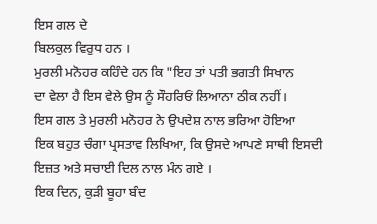ਇਸ ਗਲ ਦੇ
ਬਿਲਕੁਲ ਵਿਰੁਧ ਹਨ ।
ਮੁਰਲੀ ਮਨੋਹਰ ਕਹਿੰਦੇ ਹਨ ਕਿ "ਇਹ ਤਾਂ ਪਤੀ ਭਗਤੀ ਸਿਖਾਨ
ਦਾ ਵੇਲਾ ਹੈ ਇਸ ਵੇਲੇ ਉਸ ਨੂੰ ਸੌਹਰਿਓਂ ਲਿਆਨਾ ਠੀਕ ਨਹੀਂ।
ਇਸ ਗਲ ਤੇ ਮੁਰਲੀ ਮਨੋਹਰ ਨੇ ਉਪਦੇਸ਼ ਨਾਲ ਭਰਿਆ ਹੋਇਆ
ਇਕ ਬਹੁਤ ਚੰਗਾ ਪ੍ਰਸਤਾਵ ਲਿਖਿਆ, ਕਿ ਉਸਦੇ ਆਪਣੇ ਸਾਥੀ ਇਸਦੀ
ਇਜ਼ਤ ਅਤੇ ਸਚਾਈ ਦਿਲ ਨਾਲ ਮੰਨ ਗਏ ।
ਇਕ ਦਿਨ, ਕੁੜੀ ਬੂਹਾ ਬੰਦ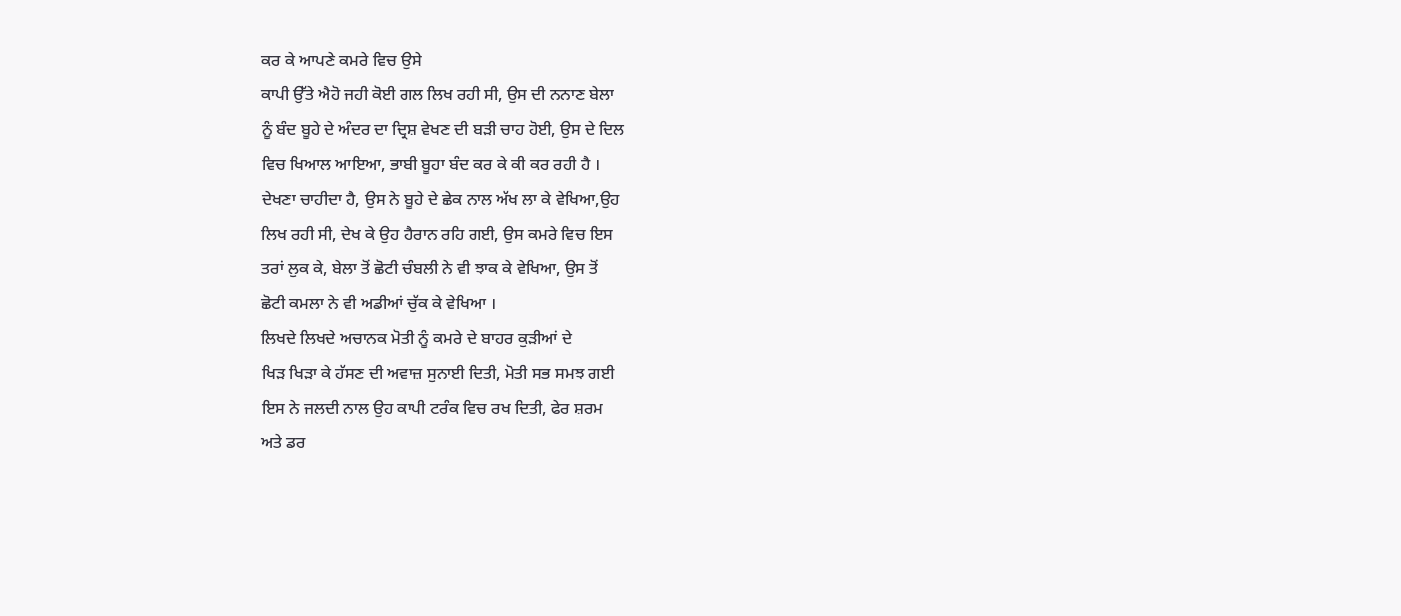ਕਰ ਕੇ ਆਪਣੇ ਕਮਰੇ ਵਿਚ ਉਸੇ
ਕਾਪੀ ਉੱਤੇ ਐਹੋ ਜਹੀ ਕੋਈ ਗਲ ਲਿਖ ਰਹੀ ਸੀ, ਉਸ ਦੀ ਨਨਾਣ ਬੇਲਾ
ਨੂੰ ਬੰਦ ਬੂਹੇ ਦੇ ਅੰਦਰ ਦਾ ਦ੍ਰਿਸ਼ ਵੇਖਣ ਦੀ ਬੜੀ ਚਾਹ ਹੋਈ, ਉਸ ਦੇ ਦਿਲ
ਵਿਚ ਖਿਆਲ ਆਇਆ, ਭਾਬੀ ਬੂਹਾ ਬੰਦ ਕਰ ਕੇ ਕੀ ਕਰ ਰਹੀ ਹੈ ।
ਦੇਖਣਾ ਚਾਹੀਦਾ ਹੈ, ਉਸ ਨੇ ਬੂਹੇ ਦੇ ਛੇਕ ਨਾਲ ਅੱਖ ਲਾ ਕੇ ਵੇਖਿਆ,ਉਹ
ਲਿਖ ਰਹੀ ਸੀ, ਦੇਖ ਕੇ ਉਹ ਹੈਰਾਨ ਰਹਿ ਗਈ, ਉਸ ਕਮਰੇ ਵਿਚ ਇਸ
ਤਰਾਂ ਲੁਕ ਕੇ, ਬੇਲਾ ਤੋਂ ਛੋਟੀ ਚੰਬਲੀ ਨੇ ਵੀ ਝਾਕ ਕੇ ਵੇਖਿਆ, ਉਸ ਤੋਂ
ਛੋਟੀ ਕਮਲਾ ਨੇ ਵੀ ਅਡੀਆਂ ਚੁੱਕ ਕੇ ਵੇਖਿਆ ।
ਲਿਖਦੇ ਲਿਖਦੇ ਅਚਾਨਕ ਮੋਤੀ ਨੂੰ ਕਮਰੇ ਦੇ ਬਾਹਰ ਕੁੜੀਆਂ ਦੇ
ਖਿੜ ਖਿੜਾ ਕੇ ਹੱਸਣ ਦੀ ਅਵਾਜ਼ ਸੁਨਾਈ ਦਿਤੀ, ਮੋਤੀ ਸਭ ਸਮਝ ਗਈ
ਇਸ ਨੇ ਜਲਦੀ ਨਾਲ ਉਹ ਕਾਪੀ ਟਰੰਕ ਵਿਚ ਰਖ ਦਿਤੀ, ਫੇਰ ਸ਼ਰਮ
ਅਤੇ ਡਰ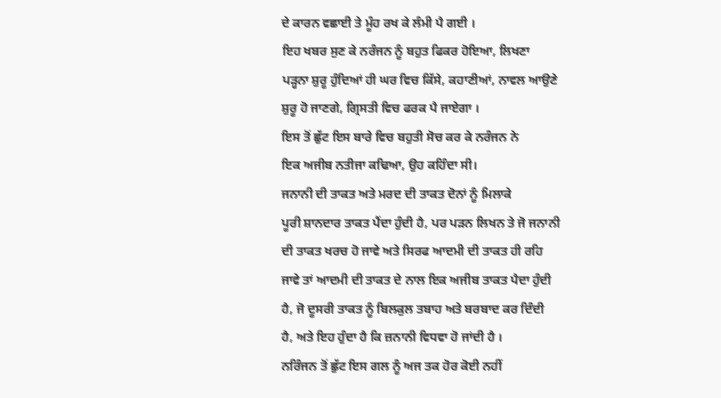ਦੇ ਕਾਰਨ ਵਛਾਈ ਤੇ ਮੂੰਹ ਰਖ ਕੇ ਲੰਮੀ ਪੈ ਗਈ ।
ਇਹ ਖਬਰ ਸੁਣ ਕੇ ਨਰੰਜਨ ਨੂੰ ਬਹੁਤ ਫਿਕਰ ਹੋਇਆ, ਲਿਖਣਾ
ਪੜ੍ਹਨਾ ਸ਼ੁਰੂ ਹੁੰਦਿਆਂ ਹੀ ਘਰ ਵਿਚ ਕਿੱਸੇ, ਕਹਾਣੀਆਂ, ਨਾਵਲ ਆਉਣੇ
ਸ਼ੁਰੂ ਹੋ ਜਾਣਗੇ, ਗ੍ਰਿਸਤੀ ਵਿਚ ਫਰਕ ਪੈ ਜਾਏਗਾ ।
ਇਸ ਤੋਂ ਛੁੱਟ ਇਸ ਬਾਰੇ ਵਿਚ ਬਹੁਤੀ ਸੋਚ ਕਰ ਕੇ ਨਰੰਜਨ ਨੇ
ਇਕ ਅਜੀਬ ਨਤੀਜਾ ਕਢਿਆ, ਉਹ ਕਹਿੰਦਾ ਸੀ।
ਜਨਾਨੀ ਦੀ ਤਾਕਤ ਅਤੇ ਮਰਦ ਦੀ ਤਾਕਤ ਦੋਨਾਂ ਨੂੰ ਮਿਲਾਕੇ
ਪੂਰੀ ਸ਼ਾਨਦਾਰ ਤਾਕਤ ਪੈਂਦਾ ਹੁੰਦੀ ਹੈ, ਪਰ ਪੜਨ ਲਿਖਨ ਤੇ ਜੋ ਜਨਾਨੀ
ਦੀ ਤਾਕਤ ਖਰਚ ਹੋ ਜਾਵੇ ਅਤੇ ਸਿਰਫ ਆਦਮੀ ਦੀ ਤਾਕਤ ਹੀ ਰਹਿ
ਜਾਵੇ ਤਾਂ ਆਦਮੀ ਦੀ ਤਾਕਤ ਦੇ ਨਾਲ ਇਕ ਅਜੀਬ ਤਾਕਤ ਪੈਦਾ ਹੁੰਦੀ
ਹੈ, ਜੋ ਦੂਸਰੀ ਤਾਕਤ ਨੂੰ ਬਿਲਕੁਲ ਤਬਾਹ ਅਤੇ ਬਰਬਾਦ ਕਰ ਦਿੰਦੀ
ਹੈ, ਅਤੇ ਇਹ ਹੁੰਦਾ ਹੈ ਕਿ ਜ਼ਨਾਨੀ ਵਿਧਵਾ ਹੋ ਜਾਂਦੀ ਹੈ ।
ਨਰਿੰਜਨ ਤੋਂ ਛੁੱਟ ਇਸ ਗਲ ਨੂੰ ਅਜ ਤਕ ਹੋਰ ਕੋਈ ਨਹੀਂ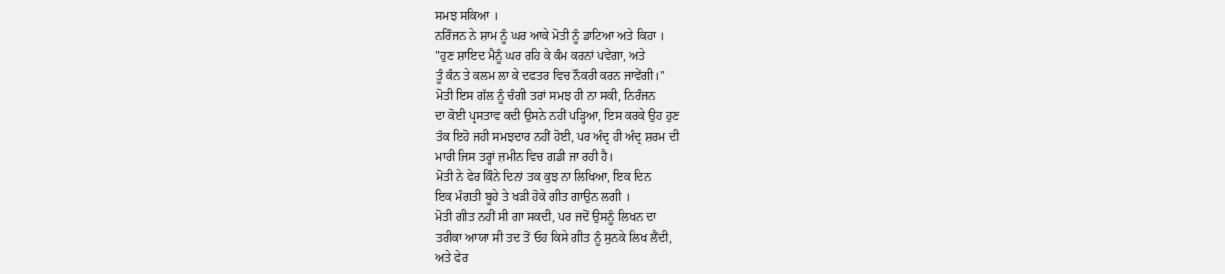ਸਮਝ ਸਕਿਆ ।
ਨਰਿੰਜਨ ਨੇ ਸ਼ਾਮ ਨੂੰ ਘਰ ਆਕੇ ਮੋਤੀ ਨੂੰ ਡਾਟਿਆ ਅਤੇ ਕਿਹਾ ।
"ਹੁਣ ਸ਼ਾਇਦ ਮੈਨੂੰ ਘਰ ਰਹਿ ਕੇ ਕੰਮ ਕਰਨਾਂ ਪਵੇਗਾ, ਅਤੇ
ਤੂੰ ਕੰਨ ਤੇ ਕਲਮ ਲਾ ਕੇ ਦਫਤਰ ਵਿਚ ਨੌਕਰੀ ਕਰਨ ਜਾਵੇਂਗੀ।"
ਮੋਤੀ ਇਸ ਗੱਲ ਨੂੰ ਚੰਗੀ ਤਰਾਂ ਸਮਝ ਹੀ ਨਾ ਸਕੀ, ਨਿਰੰਜਨ
ਦਾ ਕੋਈ ਪ੍ਰਸਤਾਵ ਕਦੀ ਉਸਨੇ ਨਹੀਂ ਪੜ੍ਹਿਆ, ਇਸ ਕਰਕੇ ਉਹ ਹੁਣ
ਤੱਕ ਇਹੋ ਜਹੀ ਸਮਝਦਾਰ ਨਹੀਂ ਹੋਈ, ਪਰ ਅੰਦ੍ਰ ਹੀ ਅੰਦ੍ਰ ਸ਼ਰਮ ਦੀ
ਮਾਰੀ ਜਿਸ ਤਰ੍ਹਾਂ ਜ਼ਮੀਨ ਵਿਚ ਗਡੀ ਜਾ ਰਹੀ ਹੈ।
ਮੋਤੀ ਨੇ ਫੇਰ ਕਿੰਨੇ ਦਿਨਾਂ ਤਕ ਕੁਝ ਨਾ ਲਿਖਿਆ, ਇਕ ਦਿਨ
ਇਕ ਮੰਗਤੀ ਬੂਹੇ ਤੇ ਖੜੀ ਹੋਕੇ ਗੀਤ ਗਾਉਨ ਲਗੀ ।
ਮੋਤੀ ਗੀਤ ਨਹੀਂ ਸੀ ਗਾ ਸਕਦੀ, ਪਰ ਜਦੋਂ ਉਸਨੂੰ ਲਿਖਨ ਦਾ
ਤਰੀਕਾ ਆਯਾ ਸੀ ਤਦ ਤੋਂ ਓਹ ਕਿਸੇ ਗੀਤ ਨੂੰ ਸੁਨਕੇ ਲਿਖ ਲੈਂਦੀ,
ਅਤੇ ਫੇਰ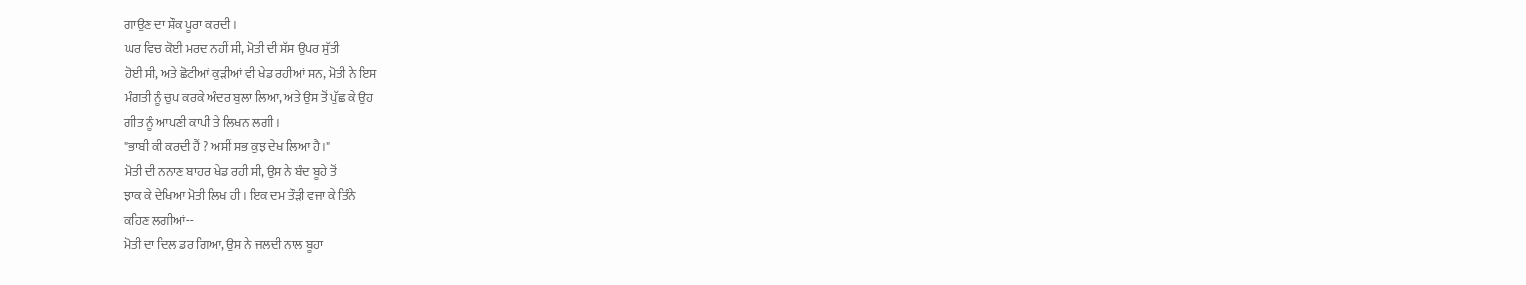ਗਾਉਣ ਦਾ ਸ਼ੌਕ ਪੂਰਾ ਕਰਦੀ ।
ਘਰ ਵਿਚ ਕੋਈ ਮਰਦ ਨਹੀਂ ਸੀ, ਮੋਤੀ ਦੀ ਸੱਸ ਉਪਰ ਸੁੱਤੀ
ਹੋਈ ਸੀ, ਅਤੇ ਛੋਟੀਆਂ ਕੁੜੀਆਂ ਵੀ ਖੇਡ ਰਹੀਆਂ ਸਨ, ਮੋਤੀ ਨੇ ਇਸ
ਮੰਗਤੀ ਨੂੰ ਚੁਪ ਕਰਕੇ ਅੰਦਰ ਬੁਲਾ ਲਿਆ, ਅਤੇ ਉਸ ਤੋਂ ਪੁੱਛ ਕੇ ਉਹ
ਗੀਤ ਨੂੰ ਆਪਣੀ ਕਾਪੀ ਤੇ ਲਿਖਨ ਲਗੀ ।
"ਭਾਬੀ ਕੀ ਕਰਦੀ ਹੈਂ ? ਅਸੀਂ ਸਭ ਕੁਝ ਦੇਖ ਲਿਆ ਹੈ।"
ਮੋਤੀ ਦੀ ਨਨਾਣ ਬਾਹਰ ਖੇਡ ਰਹੀ ਸੀ, ਉਸ ਨੇ ਬੰਦ ਬੂਹੇ ਤੋਂ
ਝਾਕ ਕੇ ਦੇਖਿਆ ਮੋਤੀ ਲਿਖ ਹੀ । ਇਕ ਦਮ ਤੌੜੀ ਵਜਾ ਕੇ ਤਿੰਨੇ
ਕਹਿਣ ਲਗੀਆਂ--
ਮੋਤੀ ਦਾ ਦਿਲ ਡਰ ਗਿਆ, ਉਸ ਨੇ ਜਲਦੀ ਨਾਲ ਬੂਹਾ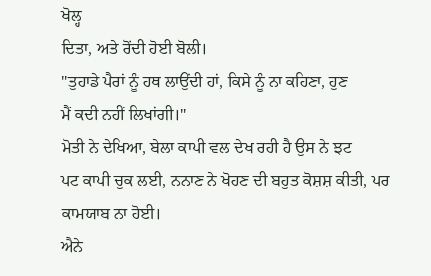ਖੋਲ੍ਹ
ਦਿਤਾ, ਅਤੇ ਰੋਂਦੀ ਹੋਈ ਬੋਲੀ।
"ਤੁਹਾਡੇ ਪੈਰਾਂ ਨੂੰ ਹਥ ਲਾਉਂਦੀ ਹਾਂ, ਕਿਸੇ ਨੂੰ ਨਾ ਕਹਿਣਾ, ਹੁਣ
ਮੈਂ ਕਦੀ ਨਹੀਂ ਲਿਖਾਂਗੀ।"
ਮੋਤੀ ਨੇ ਦੇਖਿਆ, ਬੇਲਾ ਕਾਪੀ ਵਲ ਦੇਖ ਰਹੀ ਹੈ ਉਸ ਨੇ ਝਟ
ਪਟ ਕਾਪੀ ਚੁਕ ਲਈ, ਨਨਾਣ ਨੇ ਖੋਹਣ ਦੀ ਬਹੁਤ ਕੋਸ਼ਸ਼ ਕੀਤੀ, ਪਰ
ਕਾਮਯਾਬ ਨਾ ਹੋਈ।
ਐਨੇ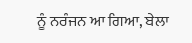ਨੂੰ ਨਰੰਜਨ ਆ ਗਿਆ, ਬੇਲਾ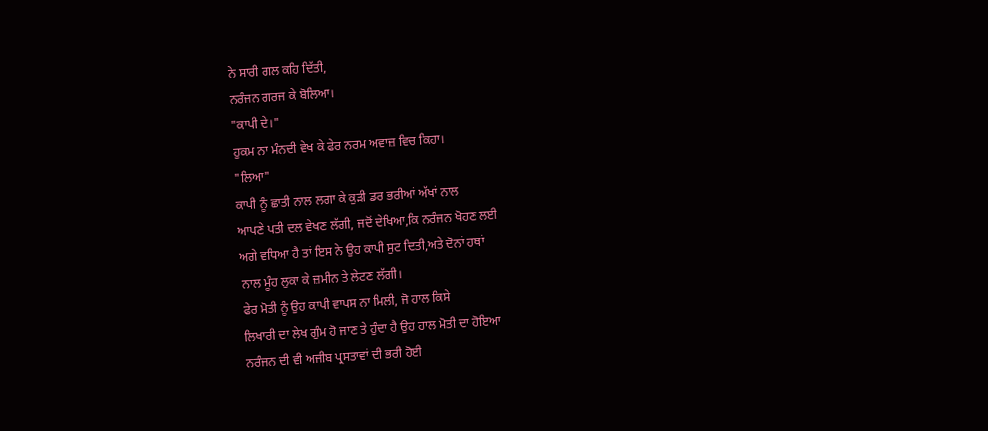ਨੇ ਸਾਰੀ ਗਲ ਕਹਿ ਦਿੱਤੀ,
ਨਰੰਜਨ ਗਰਜ ਕੇ ਬੋਲਿਆ।
"ਕਾਪੀ ਦੇ।"
ਹੁਕਮ ਨਾ ਮੰਨਦੀ ਵੇਖ ਕੇ ਫੇਰ ਨਰਮ ਅਵਾਜ਼ ਵਿਚ ਕਿਹਾ।
"ਲਿਆ"
ਕਾਪੀ ਨੂੰ ਛਾਤੀ ਨਾਲ ਲਗਾ ਕੇ ਕੁੜੀ ਡਰ ਭਰੀਆਂ ਅੱਖਾਂ ਨਾਲ
ਆਪਣੇ ਪਤੀ ਦਲ ਵੇਖਣ ਲੱਗੀ, ਜਦੋਂ ਦੇਖਿਆ,ਕਿ ਨਰੰਜਨ ਖੋਹਣ ਲਈ
ਅਗੇ ਵਧਿਆ ਹੈ ਤਾਂ ਇਸ ਨੇ ਉਹ ਕਾਪੀ ਸੁਟ ਦਿਤੀ,ਅਤੇ ਦੋਨਾਂ ਹਥਾਂ
ਨਾਲ ਮੂੰਹ ਲੁਕਾ ਕੇ ਜ਼ਮੀਨ ਤੇ ਲੇਟਣ ਲੱਗੀ।
ਫੇਰ ਮੋਤੀ ਨੂੰ ਉਹ ਕਾਪੀ ਵਾਪਸ ਨਾ ਮਿਲੀ, ਜੋ ਹਾਲ ਕਿਸੇ
ਲਿਖਾਰੀ ਦਾ ਲੇਖ ਗੁੰਮ ਹੋ ਜਾਣ ਤੇ ਹੁੰਦਾ ਹੈ ਉਹ ਹਾਲ ਮੋਤੀ ਦਾ ਹੋਇਆ
ਨਰੰਜਨ ਦੀ ਵੀ ਅਜੀਬ ਪ੍ਰਸਤਾਵਾਂ ਦੀ ਭਰੀ ਹੋਈ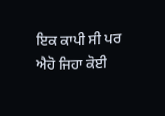ਇਕ ਕਾਪੀ ਸੀ ਪਰ
ਐਹੋ ਜਿਹਾ ਕੋਈ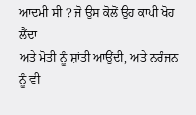ਆਦਮੀ ਸੀ ? ਜੋ ਉਸ ਕੋਲੋਂ ਉਹ ਕਾਪੀ ਖੋਹ ਲੈਂਦਾ
ਅਤੇ ਮੋਤੀ ਨੂੰ ਸ਼ਾਂਤੀ ਆਉਂਦੀ, ਅਤੇ ਨਰੰਜਨ ਨੂੰ ਵੀ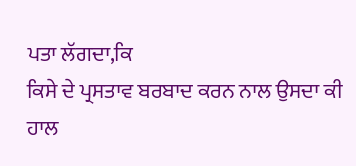ਪਤਾ ਲੱਗਦਾ,ਕਿ
ਕਿਸੇ ਦੇ ਪ੍ਰਸਤਾਵ ਬਰਬਾਦ ਕਰਨ ਨਾਲ ਉਸਦਾ ਕੀ ਹਾਲ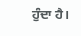ਹੁੰਦਾ ਹੈ।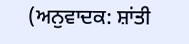(ਅਨੁਵਾਦਕ: ਸ਼ਾਂਤੀ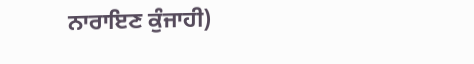ਨਾਰਾਇਣ ਕੁੰਜਾਹੀ)